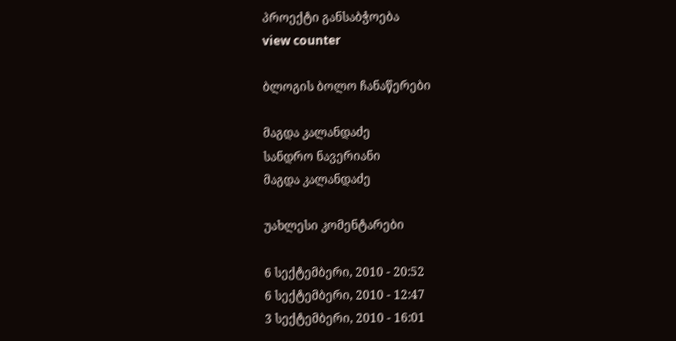პროექტი განსაბჭოება
view counter

ბლოგის ბოლო ჩანაწერები

მაგდა კალანდაძე
სანდრო ნავერიანი
მაგდა კალანდაძე

უახლესი კომენტარები

6 სექტემბერი, 2010 - 20:52
6 სექტემბერი, 2010 - 12:47
3 სექტემბერი, 2010 - 16:01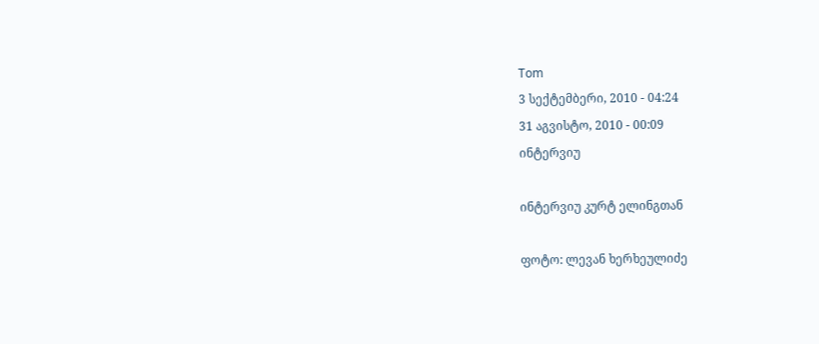Tom
3 სექტემბერი, 2010 - 04:24
31 აგვისტო, 2010 - 00:09
ინტერვიუ

ინტერვიუ კურტ ელინგთან

ფოტო: ლევან ხერხეულიძე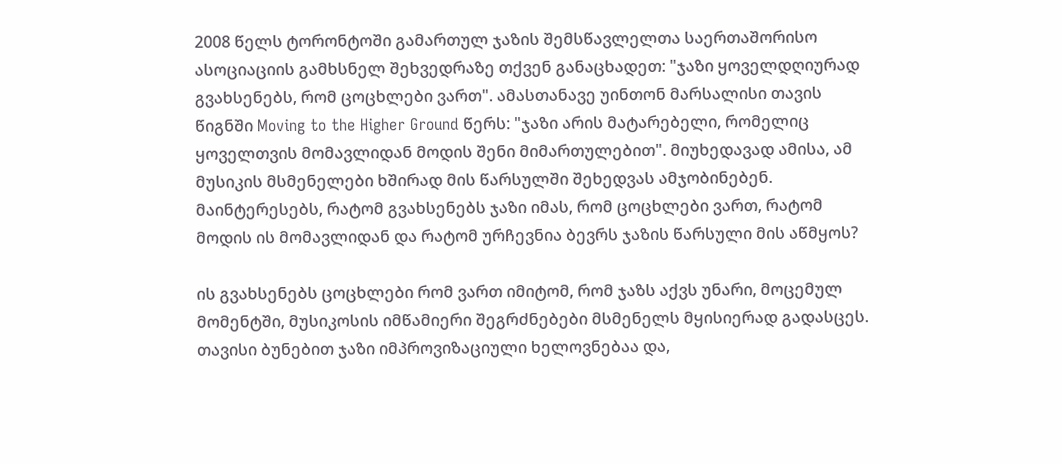2008 წელს ტორონტოში გამართულ ჯაზის შემსწავლელთა საერთაშორისო ასოციაციის გამხსნელ შეხვედრაზე თქვენ განაცხადეთ: "ჯაზი ყოველდღიურად გვახსენებს, რომ ცოცხლები ვართ". ამასთანავე უინთონ მარსალისი თავის წიგნში Moving to the Higher Ground წერს: "ჯაზი არის მატარებელი, რომელიც ყოველთვის მომავლიდან მოდის შენი მიმართულებით". მიუხედავად ამისა, ამ მუსიკის მსმენელები ხშირად მის წარსულში შეხედვას ამჯობინებენ. მაინტერესებს, რატომ გვახსენებს ჯაზი იმას, რომ ცოცხლები ვართ, რატომ მოდის ის მომავლიდან და რატომ ურჩევნია ბევრს ჯაზის წარსული მის აწმყოს?

ის გვახსენებს ცოცხლები რომ ვართ იმიტომ, რომ ჯაზს აქვს უნარი, მოცემულ მომენტში, მუსიკოსის იმწამიერი შეგრძნებები მსმენელს მყისიერად გადასცეს. თავისი ბუნებით ჯაზი იმპროვიზაციული ხელოვნებაა და,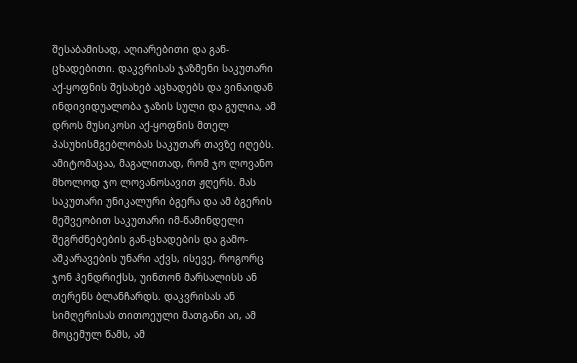შესაბამისად, აღიარებითი და გან-ცხადებითი. დაკვრისას ჯაზმენი საკუთარი აქ-ყოფნის შესახებ აცხადებს და ვინაიდან ინდივიდუალობა ჯაზის სული და გულია, ამ დროს მუსიკოსი აქ-ყოფნის მთელ პასუხისმგებლობას საკუთარ თავზე იღებს. ამიტომაცაა, მაგალითად, რომ ჯო ლოვანო მხოლოდ ჯო ლოვანოსავით ჟღერს. მას საკუთარი უნიკალური ბგერა და ამ ბგერის მეშვეობით საკუთარი იმ-წამინდელი შეგრძნებების გან-ცხადების და გამო-აშკარავების უნარი აქვს, ისევე, როგორც ჯონ ჰენდრიქსს, უინთონ მარსალისს ან თერენს ბლანჩარდს. დაკვრისას ან სიმღერისას თითოეული მათგანი აი, ამ მოცემულ წამს, ამ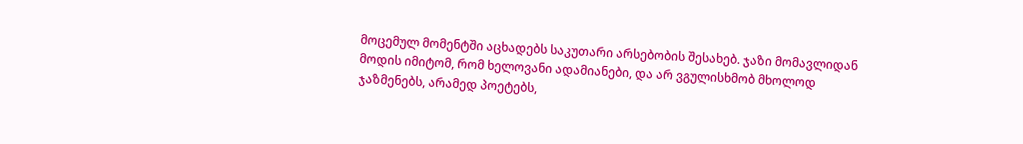მოცემულ მომენტში აცხადებს საკუთარი არსებობის შესახებ. ჯაზი მომავლიდან მოდის იმიტომ, რომ ხელოვანი ადამიანები, და არ ვგულისხმობ მხოლოდ ჯაზმენებს, არამედ პოეტებს,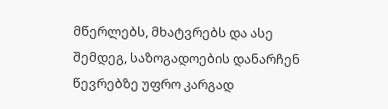მწერლებს, მხატვრებს და ასე შემდეგ, საზოგადოების დანარჩენ წევრებზე უფრო კარგად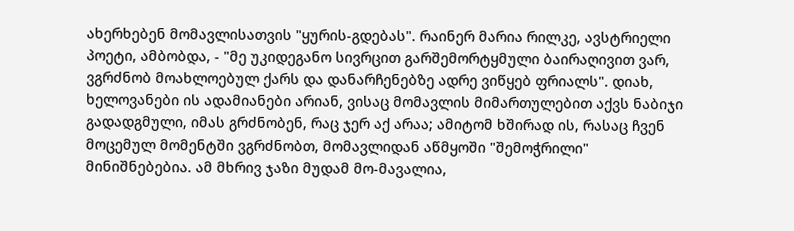ახერხებენ მომავლისათვის "ყურის-გდებას". რაინერ მარია რილკე, ავსტრიელი პოეტი, ამბობდა, - "მე უკიდეგანო სივრცით გარშემორტყმული ბაირაღივით ვარ, ვგრძნობ მოახლოებულ ქარს და დანარჩენებზე ადრე ვიწყებ ფრიალს". დიახ, ხელოვანები ის ადამიანები არიან, ვისაც მომავლის მიმართულებით აქვს ნაბიჯი გადადგმული, იმას გრძნობენ, რაც ჯერ აქ არაა; ამიტომ ხშირად ის, რასაც ჩვენ მოცემულ მომენტში ვგრძნობთ, მომავლიდან აწმყოში "შემოჭრილი" მინიშნებებია. ამ მხრივ ჯაზი მუდამ მო-მავალია,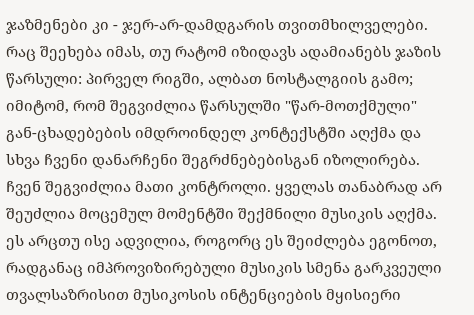ჯაზმენები კი - ჯერ-არ-დამდგარის თვითმხილველები. რაც შეეხება იმას, თუ რატომ იზიდავს ადამიანებს ჯაზის წარსული: პირველ რიგში, ალბათ ნოსტალგიის გამო; იმიტომ, რომ შეგვიძლია წარსულში "წარ-მოთქმული" გან-ცხადებების იმდროინდელ კონტექსტში აღქმა და სხვა ჩვენი დანარჩენი შეგრძნებებისგან იზოლირება. ჩვენ შეგვიძლია მათი კონტროლი. ყველას თანაბრად არ შეუძლია მოცემულ მომენტში შექმნილი მუსიკის აღქმა. ეს არცთუ ისე ადვილია, როგორც ეს შეიძლება ეგონოთ, რადგანაც იმპროვიზირებული მუსიკის სმენა გარკვეული თვალსაზრისით მუსიკოსის ინტენციების მყისიერი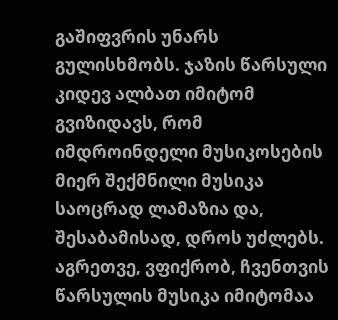გაშიფვრის უნარს გულისხმობს. ჯაზის წარსული კიდევ ალბათ იმიტომ გვიზიდავს, რომ იმდროინდელი მუსიკოსების მიერ შექმნილი მუსიკა საოცრად ლამაზია და, შესაბამისად, დროს უძლებს. აგრეთვე, ვფიქრობ, ჩვენთვის წარსულის მუსიკა იმიტომაა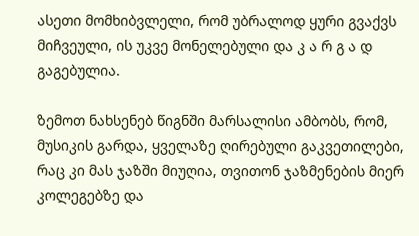ასეთი მომხიბვლელი, რომ უბრალოდ ყური გვაქვს მიჩვეული, ის უკვე მონელებული და კ ა რ გ ა დ გაგებულია.

ზემოთ ნახსენებ წიგნში მარსალისი ამბობს, რომ, მუსიკის გარდა, ყველაზე ღირებული გაკვეთილები, რაც კი მას ჯაზში მიუღია, თვითონ ჯაზმენების მიერ კოლეგებზე და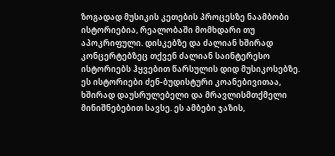ზოგადად მუსიკის კეთების პროცესზე ნაამბობი ისტორიებია, რეალობაში მომხდარი თუ აპოკრიფული. დისკებზე და ძალიან ხშირად კონცერტებზეც თქვენ ძალიან საინტერესო ისტორიებს ჰყვებით წარსულის დიდ მუსიკოსებზე. ეს ისტორიები ძენ-ბუდისტური კოანებივითაა, ხშირად დაუსრულებელი და მრავლისმთქმელი მინიშნებებით სავსე. ეს ამბები ჯაზის,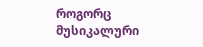როგორც მუსიკალური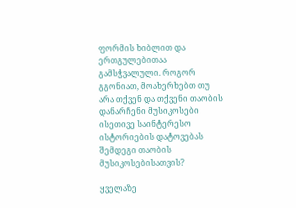ფორმის ხიბლით და ერთგულებითაა გამსჭვალული. როგორ გგონიათ, მოახერხებთ თუ არა თქვენ და თქვენი თაობის დანარჩენი მუსიკოსები ისეთივე საინტერესო ისტორიების დატოვებას შემდეგი თაობის მუსიკოსებისათვის?

ყველაზე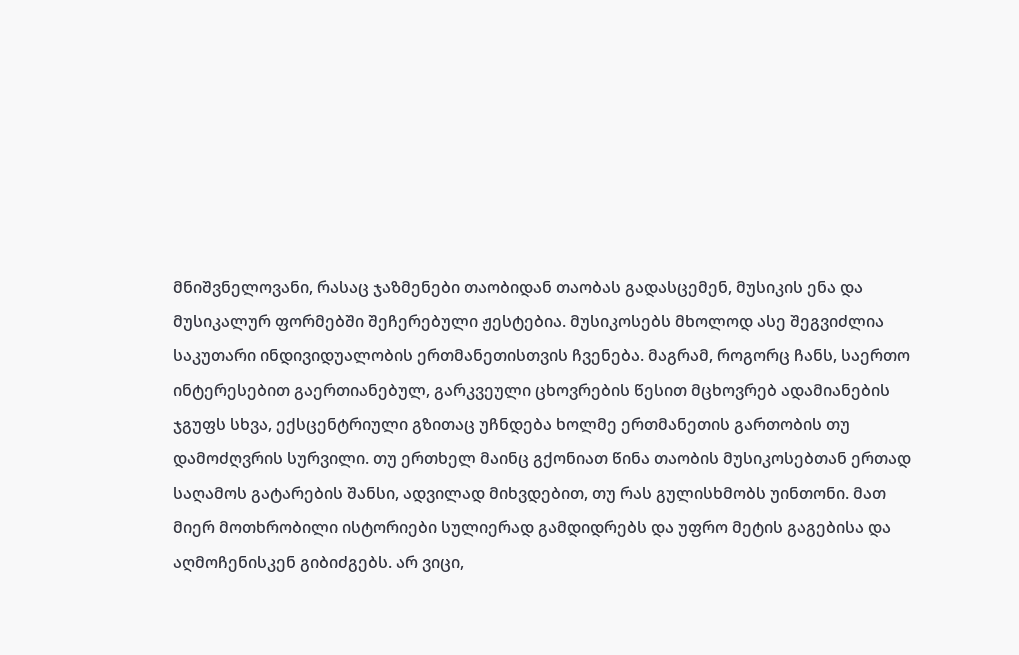მნიშვნელოვანი, რასაც ჯაზმენები თაობიდან თაობას გადასცემენ, მუსიკის ენა და მუსიკალურ ფორმებში შეჩერებული ჟესტებია. მუსიკოსებს მხოლოდ ასე შეგვიძლია საკუთარი ინდივიდუალობის ერთმანეთისთვის ჩვენება. მაგრამ, როგორც ჩანს, საერთო ინტერესებით გაერთიანებულ, გარკვეული ცხოვრების წესით მცხოვრებ ადამიანების ჯგუფს სხვა, ექსცენტრიული გზითაც უჩნდება ხოლმე ერთმანეთის გართობის თუ დამოძღვრის სურვილი. თუ ერთხელ მაინც გქონიათ წინა თაობის მუსიკოსებთან ერთად საღამოს გატარების შანსი, ადვილად მიხვდებით, თუ რას გულისხმობს უინთონი. მათ მიერ მოთხრობილი ისტორიები სულიერად გამდიდრებს და უფრო მეტის გაგებისა და აღმოჩენისკენ გიბიძგებს. არ ვიცი,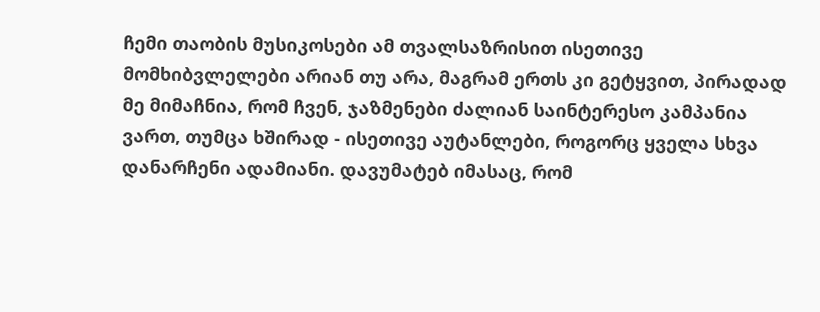ჩემი თაობის მუსიკოსები ამ თვალსაზრისით ისეთივე მომხიბვლელები არიან თუ არა, მაგრამ ერთს კი გეტყვით, პირადად მე მიმაჩნია, რომ ჩვენ, ჯაზმენები ძალიან საინტერესო კამპანია ვართ, თუმცა ხშირად - ისეთივე აუტანლები, როგორც ყველა სხვა დანარჩენი ადამიანი. დავუმატებ იმასაც, რომ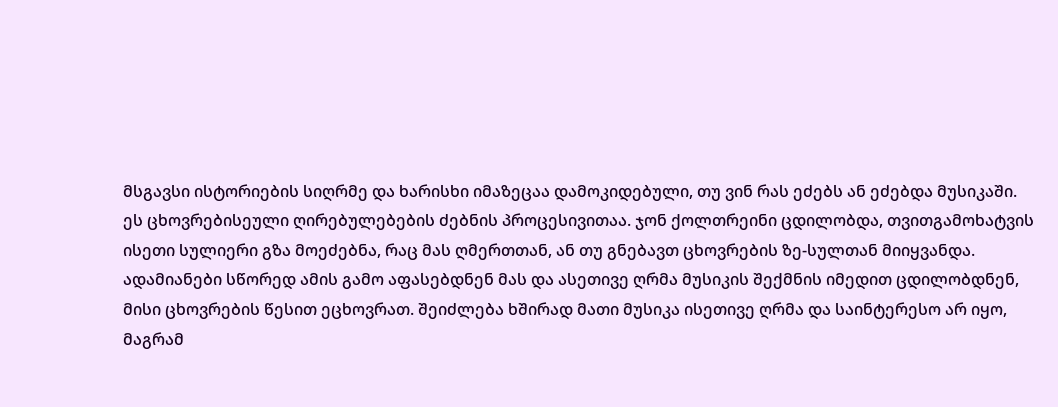მსგავსი ისტორიების სიღრმე და ხარისხი იმაზეცაა დამოკიდებული, თუ ვინ რას ეძებს ან ეძებდა მუსიკაში. ეს ცხოვრებისეული ღირებულებების ძებნის პროცესივითაა. ჯონ ქოლთრეინი ცდილობდა, თვითგამოხატვის ისეთი სულიერი გზა მოეძებნა, რაც მას ღმერთთან, ან თუ გნებავთ ცხოვრების ზე-სულთან მიიყვანდა. ადამიანები სწორედ ამის გამო აფასებდნენ მას და ასეთივე ღრმა მუსიკის შექმნის იმედით ცდილობდნენ, მისი ცხოვრების წესით ეცხოვრათ. შეიძლება ხშირად მათი მუსიკა ისეთივე ღრმა და საინტერესო არ იყო, მაგრამ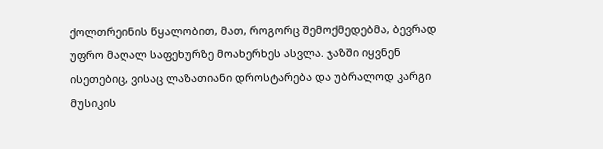ქოლთრეინის წყალობით, მათ, როგორც შემოქმედებმა, ბევრად უფრო მაღალ საფეხურზე მოახერხეს ასვლა. ჯაზში იყვნენ ისეთებიც, ვისაც ლაზათიანი დროსტარება და უბრალოდ კარგი მუსიკის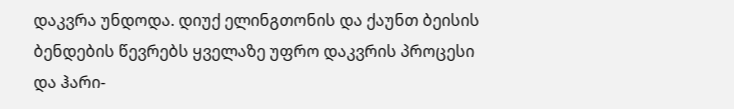დაკვრა უნდოდა. დიუქ ელინგთონის და ქაუნთ ბეისის ბენდების წევრებს ყველაზე უფრო დაკვრის პროცესი და ჰარი-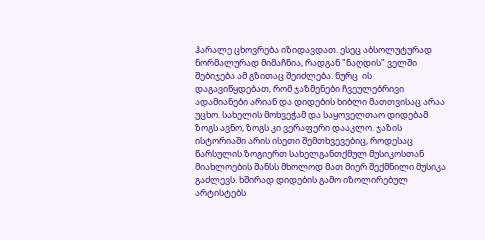ჰარალე ცხოვრება იზიდავდათ. ესეც აბსოლუტურად ნორმალურად მიმაჩნია, რადგან "ნაღდის" ველში შებიჯება ამ გზითაც შეიძლება. ნურც  ის დაგავიწყდებათ, რომ ჯაზმენები ჩვეულებრივი ადამიანები არიან და დიდების ხიბლი მათთვისაც არაა უცხო. სახელის მოხვეჭამ და საყოველთაო დიდებამ ზოგს ავნო, ზოგს კი ვერაფერი დააკლო. ჯაზის ისტორიაში არის ისეთი შემთხვევებიც, როდესაც წარსულის ზოგიერთ სახელგანთქმულ მუსიკოსთან მიახლოების შანსს მხოლოდ მათ მიერ შექმნილი მუსიკა გაძლევს. ხშირად დიდების გამო იზოლირებულ არტისტებს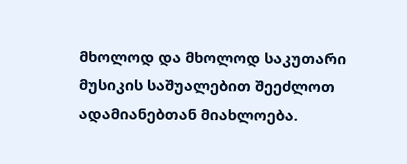მხოლოდ და მხოლოდ საკუთარი მუსიკის საშუალებით შეეძლოთ ადამიანებთან მიახლოება.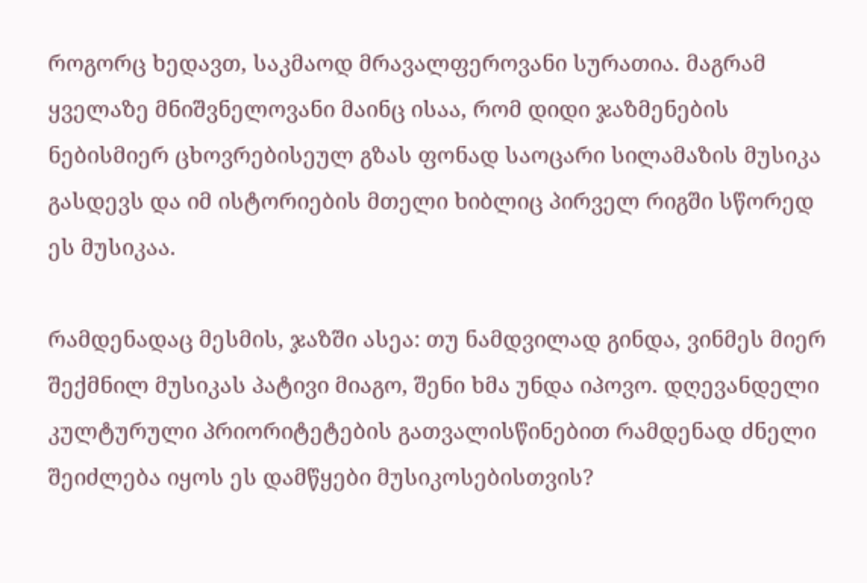როგორც ხედავთ, საკმაოდ მრავალფეროვანი სურათია. მაგრამ ყველაზე მნიშვნელოვანი მაინც ისაა, რომ დიდი ჯაზმენების ნებისმიერ ცხოვრებისეულ გზას ფონად საოცარი სილამაზის მუსიკა გასდევს და იმ ისტორიების მთელი ხიბლიც პირველ რიგში სწორედ ეს მუსიკაა.

რამდენადაც მესმის, ჯაზში ასეა: თუ ნამდვილად გინდა, ვინმეს მიერ შექმნილ მუსიკას პატივი მიაგო, შენი ხმა უნდა იპოვო. დღევანდელი კულტურული პრიორიტეტების გათვალისწინებით რამდენად ძნელი შეიძლება იყოს ეს დამწყები მუსიკოსებისთვის?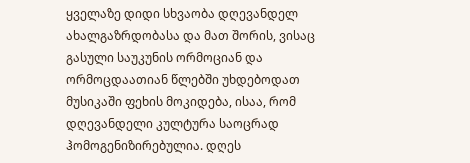ყველაზე დიდი სხვაობა დღევანდელ ახალგაზრდობასა და მათ შორის, ვისაც გასული საუკუნის ორმოციან და ორმოცდაათიან წლებში უხდებოდათ მუსიკაში ფეხის მოკიდება, ისაა, რომ დღევანდელი კულტურა საოცრად ჰომოგენიზირებულია. დღეს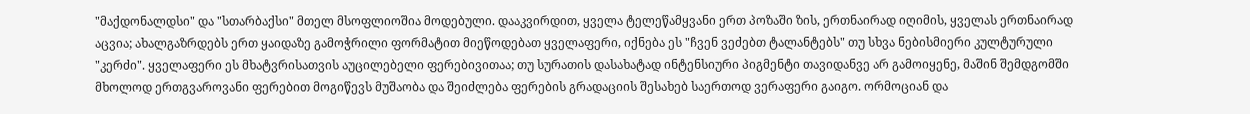"მაქდონალდსი" და "სთარბაქსი" მთელ მსოფლიოშია მოდებული. დააკვირდით, ყველა ტელეწამყვანი ერთ პოზაში ზის, ერთნაირად იღიმის, ყველას ერთნაირად აცვია; ახალგაზრდებს ერთ ყაიდაზე გამოჭრილი ფორმატით მიეწოდებათ ყველაფერი, იქნება ეს "ჩვენ ვეძებთ ტალანტებს" თუ სხვა ნებისმიერი კულტურული "კერძი". ყველაფერი ეს მხატვრისათვის აუცილებელი ფერებივითაა; თუ სურათის დასახატად ინტენსიური პიგმენტი თავიდანვე არ გამოიყენე, მაშინ შემდგომში მხოლოდ ერთგვაროვანი ფერებით მოგიწევს მუშაობა და შეიძლება ფერების გრადაციის შესახებ საერთოდ ვერაფერი გაიგო. ორმოციან და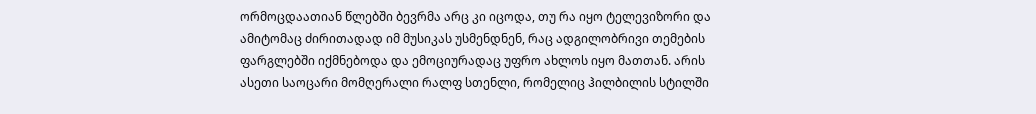ორმოცდაათიან წლებში ბევრმა არც კი იცოდა, თუ რა იყო ტელევიზორი და ამიტომაც ძირითადად იმ მუსიკას უსმენდნენ, რაც ადგილობრივი თემების ფარგლებში იქმნებოდა და ემოციურადაც უფრო ახლოს იყო მათთან. არის ასეთი საოცარი მომღერალი რალფ სთენლი, რომელიც ჰილბილის სტილში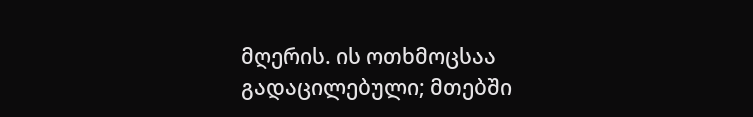მღერის. ის ოთხმოცსაა გადაცილებული; მთებში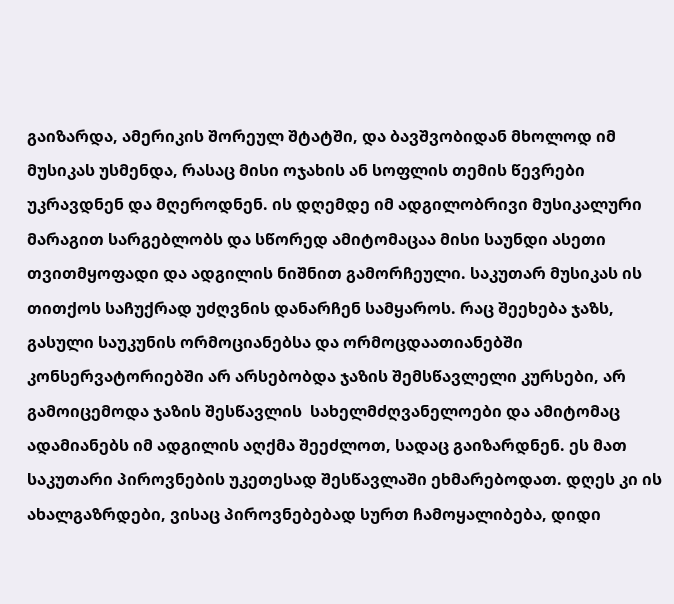გაიზარდა, ამერიკის შორეულ შტატში, და ბავშვობიდან მხოლოდ იმ მუსიკას უსმენდა, რასაც მისი ოჯახის ან სოფლის თემის წევრები უკრავდნენ და მღეროდნენ. ის დღემდე იმ ადგილობრივი მუსიკალური მარაგით სარგებლობს და სწორედ ამიტომაცაა მისი საუნდი ასეთი თვითმყოფადი და ადგილის ნიშნით გამორჩეული. საკუთარ მუსიკას ის თითქოს საჩუქრად უძღვნის დანარჩენ სამყაროს. რაც შეეხება ჯაზს, გასული საუკუნის ორმოციანებსა და ორმოცდაათიანებში კონსერვატორიებში არ არსებობდა ჯაზის შემსწავლელი კურსები, არ გამოიცემოდა ჯაზის შესწავლის  სახელმძღვანელოები და ამიტომაც ადამიანებს იმ ადგილის აღქმა შეეძლოთ, სადაც გაიზარდნენ. ეს მათ საკუთარი პიროვნების უკეთესად შესწავლაში ეხმარებოდათ. დღეს კი ის ახალგაზრდები, ვისაც პიროვნებებად სურთ ჩამოყალიბება, დიდი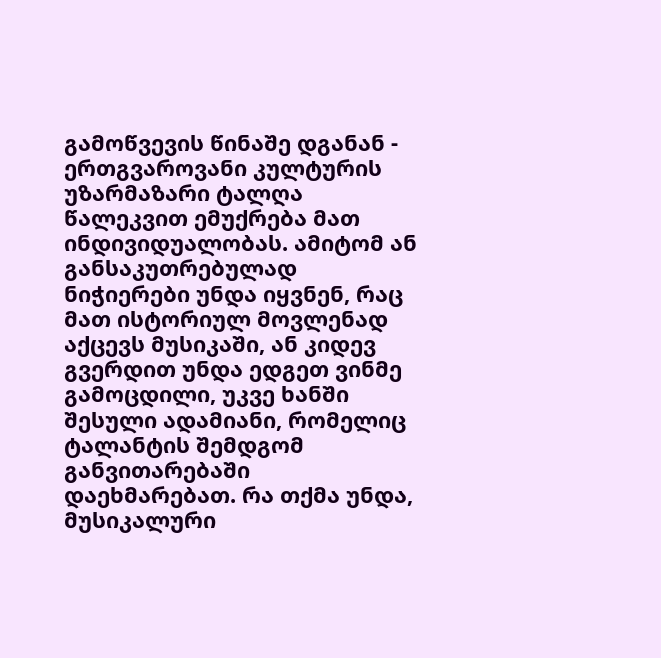გამოწვევის წინაშე დგანან - ერთგვაროვანი კულტურის უზარმაზარი ტალღა წალეკვით ემუქრება მათ ინდივიდუალობას. ამიტომ ან განსაკუთრებულად ნიჭიერები უნდა იყვნენ, რაც მათ ისტორიულ მოვლენად აქცევს მუსიკაში, ან კიდევ გვერდით უნდა ედგეთ ვინმე გამოცდილი, უკვე ხანში შესული ადამიანი, რომელიც ტალანტის შემდგომ განვითარებაში დაეხმარებათ. რა თქმა უნდა, მუსიკალური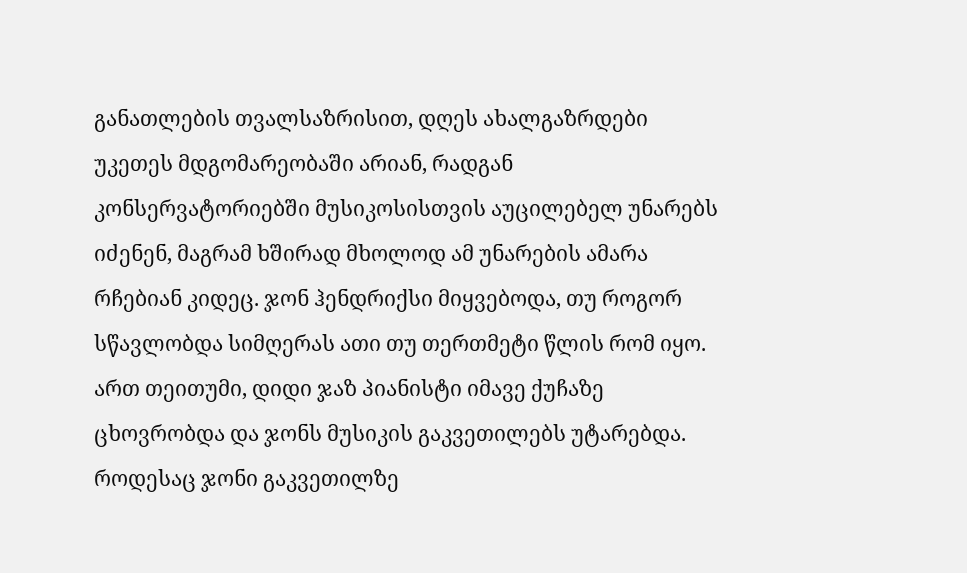განათლების თვალსაზრისით, დღეს ახალგაზრდები უკეთეს მდგომარეობაში არიან, რადგან კონსერვატორიებში მუსიკოსისთვის აუცილებელ უნარებს იძენენ, მაგრამ ხშირად მხოლოდ ამ უნარების ამარა რჩებიან კიდეც. ჯონ ჰენდრიქსი მიყვებოდა, თუ როგორ სწავლობდა სიმღერას ათი თუ თერთმეტი წლის რომ იყო. ართ თეითუმი, დიდი ჯაზ პიანისტი იმავე ქუჩაზე ცხოვრობდა და ჯონს მუსიკის გაკვეთილებს უტარებდა. როდესაც ჯონი გაკვეთილზე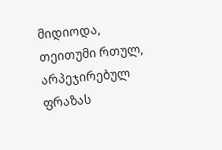მიდიოდა, თეითუმი რთულ, არპეჯირებულ ფრაზას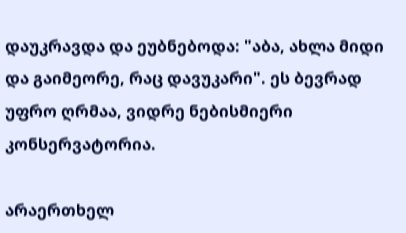დაუკრავდა და ეუბნებოდა: "აბა, ახლა მიდი და გაიმეორე, რაც დავუკარი". ეს ბევრად უფრო ღრმაა, ვიდრე ნებისმიერი კონსერვატორია.

არაერთხელ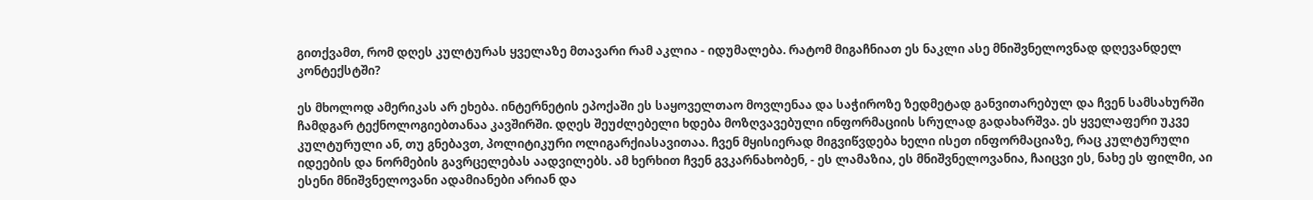გითქვამთ, რომ დღეს კულტურას ყველაზე მთავარი რამ აკლია - იდუმალება. რატომ მიგაჩნიათ ეს ნაკლი ასე მნიშვნელოვნად დღევანდელ კონტექსტში?

ეს მხოლოდ ამერიკას არ ეხება. ინტერნეტის ეპოქაში ეს საყოველთაო მოვლენაა და საჭიროზე ზედმეტად განვითარებულ და ჩვენ სამსახურში ჩამდგარ ტექნოლოგიებთანაა კავშირში. დღეს შეუძლებელი ხდება მოზღვავებული ინფორმაციის სრულად გადახარშვა. ეს ყველაფერი უკვე კულტურული ან, თუ გნებავთ, პოლიტიკური ოლიგარქიასავითაა. ჩვენ მყისიერად მიგვიწვდება ხელი ისეთ ინფორმაციაზე, რაც კულტურული იდეების და ნორმების გავრცელებას აადვილებს. ამ ხერხით ჩვენ გვკარნახობენ, - ეს ლამაზია, ეს მნიშვნელოვანია, ჩაიცვი ეს, ნახე ეს ფილმი, აი ესენი მნიშვნელოვანი ადამიანები არიან და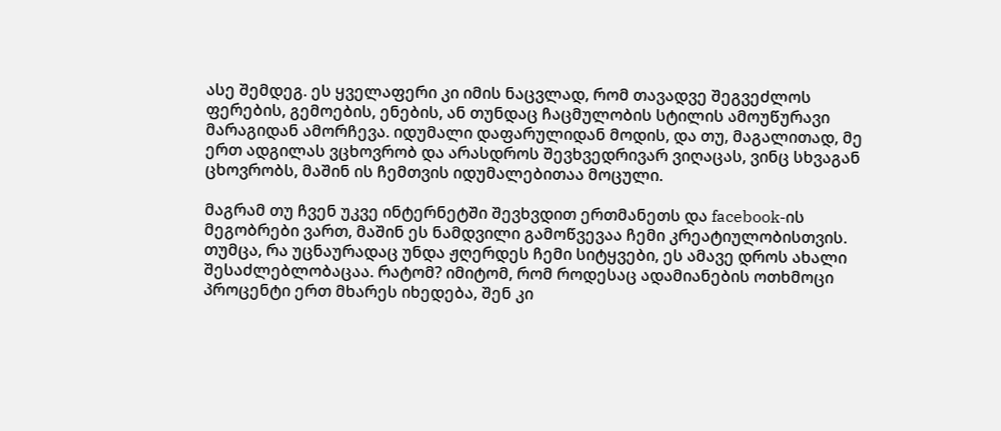ასე შემდეგ. ეს ყველაფერი კი იმის ნაცვლად, რომ თავადვე შეგვეძლოს ფერების, გემოების, ენების, ან თუნდაც ჩაცმულობის სტილის ამოუწურავი მარაგიდან ამორჩევა. იდუმალი დაფარულიდან მოდის, და თუ, მაგალითად, მე ერთ ადგილას ვცხოვრობ და არასდროს შევხვედრივარ ვიღაცას, ვინც სხვაგან ცხოვრობს, მაშინ ის ჩემთვის იდუმალებითაა მოცული.

მაგრამ თუ ჩვენ უკვე ინტერნეტში შევხვდით ერთმანეთს და facebook-ის მეგობრები ვართ, მაშინ ეს ნამდვილი გამოწვევაა ჩემი კრეატიულობისთვის. თუმცა, რა უცნაურადაც უნდა ჟღერდეს ჩემი სიტყვები, ეს ამავე დროს ახალი შესაძლებლობაცაა. რატომ? იმიტომ, რომ როდესაც ადამიანების ოთხმოცი პროცენტი ერთ მხარეს იხედება, შენ კი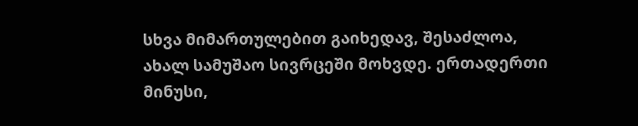სხვა მიმართულებით გაიხედავ, შესაძლოა, ახალ სამუშაო სივრცეში მოხვდე. ერთადერთი მინუსი,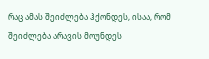რაც ამას შეიძლება ჰქონდეს, ისაა, რომ შეიძლება არავის მოუნდეს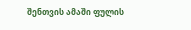შენთვის ამაში ფულის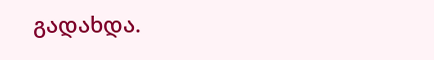გადახდა.